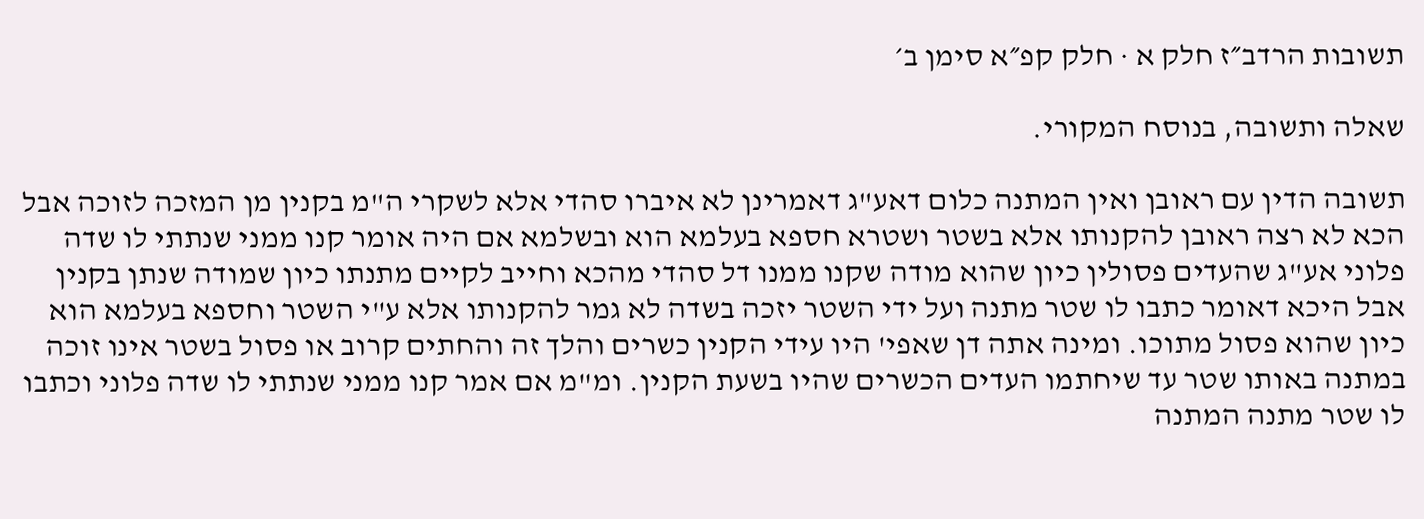תשובות הרדב״ז חלק א · חלק קפ״א סימן ב׳

שאלה ותשובה, בנוסח המקורי.

תשובה הדין עם ראובן ואין המתנה כלום דאע"ג דאמרינן לא איברו סהדי אלא לשקרי ה"מ בקנין מן המזכה לזוכה אבל הכא לא רצה ראובן להקנותו אלא בשטר ושטרא חספא בעלמא הוא ובשלמא אם היה אומר קנו ממני שנתתי לו שדה פלוני אע"ג שהעדים פסולין כיון שהוא מודה שקנו ממנו דל סהדי מהכא וחייב לקיים מתנתו כיון שמודה שנתן בקנין אבל היכא דאומר כתבו לו שטר מתנה ועל ידי השטר יזכה בשדה לא גמר להקנותו אלא ע"י השטר וחספא בעלמא הוא כיון שהוא פסול מתוכו. ומינה אתה דן שאפי' היו עידי הקנין כשרים והלך זה והחתים קרוב או פסול בשטר אינו זוכה במתנה באותו שטר עד שיחתמו העדים הכשרים שהיו בשעת הקנין. ומ"מ אם אמר קנו ממני שנתתי לו שדה פלוני וכתבו לו שטר מתנה המתנה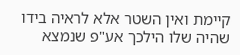קיימת ואין השטר אלא לראיה בידו שהיה שלו הילכך אע"פ שנמצא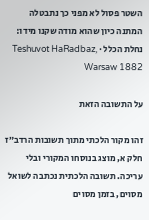השטר פסול לא מפני כך נתבטלה המתנה כיון שהוא מודה שקנו מידו:
נחלת הכלל · Teshuvot HaRadbaz, Warsaw 1882

על התשובה הזאת

זהו מקור הלכתי מתוך תשובות הרדב״ז חלק א, מוצג בנוסחו המקורי ובלי עריכה. תשובה הלכתית נכתבה לשואל מסוים, בזמן מסוים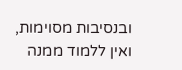ובנסיבות מסוימות, ואין ללמוד ממנה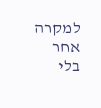למקרה אחר בלי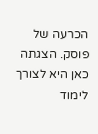הכרעה של פוסק. הצגתה כאן היא לצורך לימוד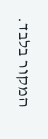המקור בלבד.